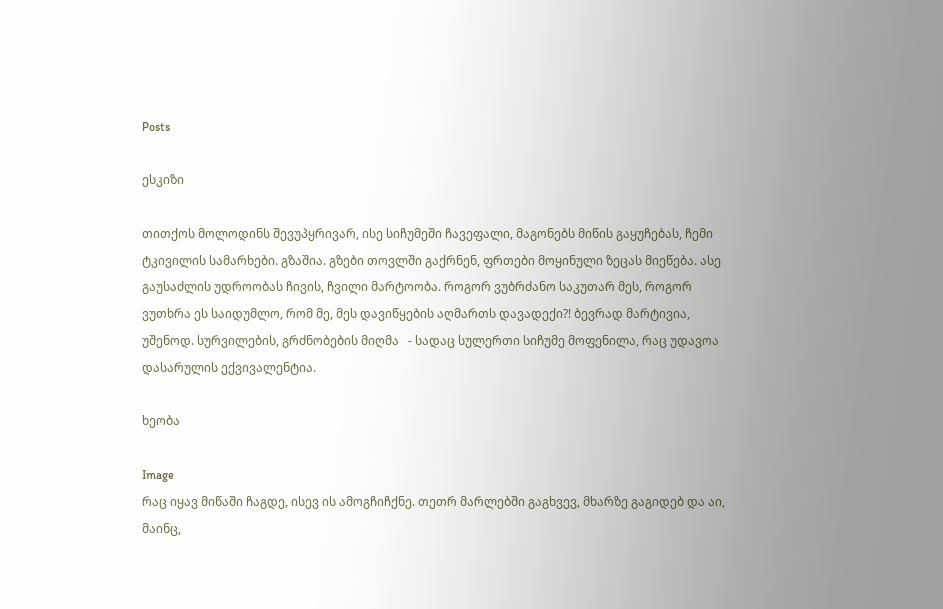Posts

ესკიზი

თითქოს მოლოდინს შევუპყრივარ, ისე სიჩუმეში ჩავეფალი, მაგონებს მიწის გაყუჩებას, ჩემი ტკივილის სამარხები. გზაშია. გზები თოვლში გაქრნენ, ფრთები მოყინული ზეცას მიეწება. ასე გაუსაძლის უდროობას ჩივის, ჩვილი მარტოობა. როგორ ვუბრძანო საკუთარ მეს, როგორ ვუთხრა ეს საიდუმლო, რომ მე, მეს დავიწყების აღმართს დავადექი?! ბევრად მარტივია, უშენოდ. სურვილების, გრძნობების მიღმა   - სადაც სულერთი სიჩუმე მოფენილა, რაც უდავოა დასარულის ექვივალენტია.

ხეობა

Image
რაც იყავ მიწაში ჩაგდე, ისევ ის ამოგჩიჩქნე. თეთრ მარლებში გაგხვევ, მხარზე გაგიდებ და აი, მაინც,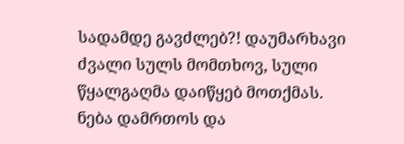სადამდე გავძლებ?! დაუმარხავი ძვალი სულს მომთხოვ, სული წყალგაღმა დაიწყებ მოთქმას. ნება დამრთოს და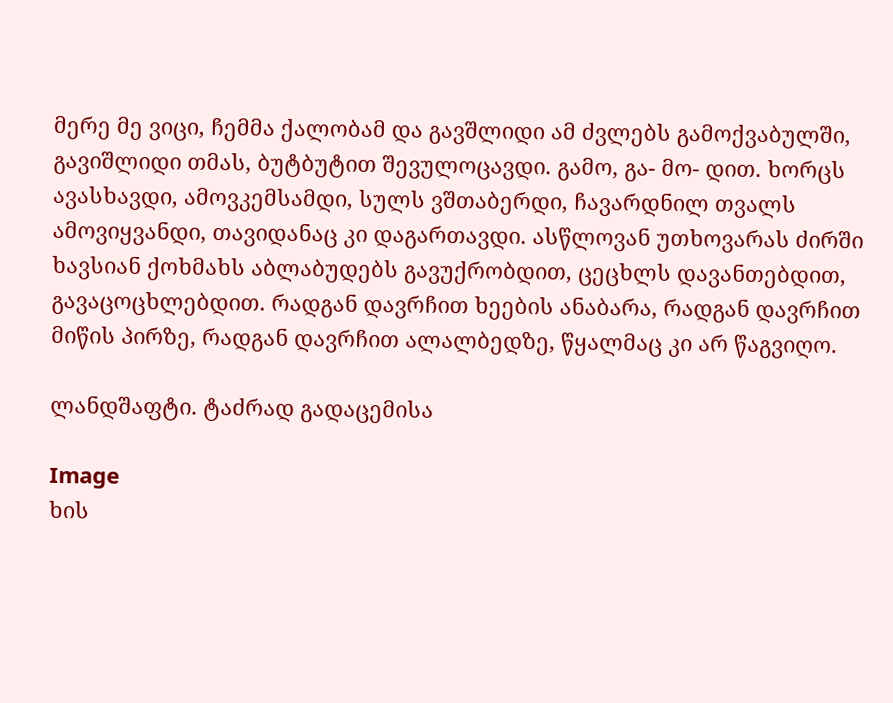მერე მე ვიცი, ჩემმა ქალობამ და გავშლიდი ამ ძვლებს გამოქვაბულში, გავიშლიდი თმას, ბუტბუტით შევულოცავდი. გამო, გა- მო- დით. ხორცს ავასხავდი, ამოვკემსამდი, სულს ვშთაბერდი, ჩავარდნილ თვალს ამოვიყვანდი, თავიდანაც კი დაგართავდი. ასწლოვან უთხოვარას ძირში ხავსიან ქოხმახს აბლაბუდებს გავუქრობდით, ცეცხლს დავანთებდით, გავაცოცხლებდით. რადგან დავრჩით ხეების ანაბარა, რადგან დავრჩით მიწის პირზე, რადგან დავრჩით ალალბედზე, წყალმაც კი არ წაგვიღო.

ლანდშაფტი. ტაძრად გადაცემისა

Image
ხის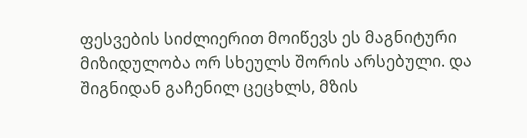ფესვების სიძლიერით მოიწევს ეს მაგნიტური მიზიდულობა ორ სხეულს შორის არსებული. და შიგნიდან გაჩენილ ცეცხლს, მზის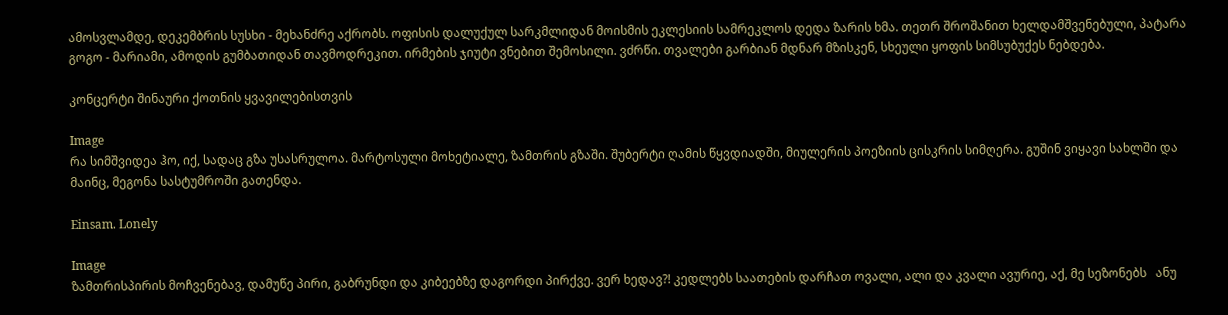ამოსვლამდე, დეკემბრის სუსხი - მეხანძრე აქრობს. ოფისის დალუქულ სარკმლიდან მოისმის ეკლესიის სამრეკლოს დედა ზარის ხმა. თეთრ შროშანით ხელდამშვენებული, პატარა გოგო - მარიამი, ამოდის გუმბათიდან თავმოდრეკით. ირმების ჯიუტი ვნებით შემოსილი. ვძრწი. თვალები გარბიან მდნარ მზისკენ, სხეული ყოფის სიმსუბუქეს ნებდება.

კონცერტი შინაური ქოთნის ყვავილებისთვის

Image
რა სიმშვიდეა ჰო, იქ, სადაც გზა უსასრულოა. მარტოსული მოხეტიალე, ზამთრის გზაში. შუბერტი ღამის წყვდიადში, მიულერის პოეზიის ცისკრის სიმღერა. გუშინ ვიყავი სახლში და მაინც, მეგონა სასტუმროში გათენდა.

Einsam. Lonely

Image
ზამთრისპირის მოჩვენებავ, დამუწე პირი, გაბრუნდი და კიბეებზე დაგორდი პირქვე. ვერ ხედავ?! კედლებს საათების დარჩათ ოვალი, ალი და კვალი ავურიე, აქ, მე სეზონებს   ანუ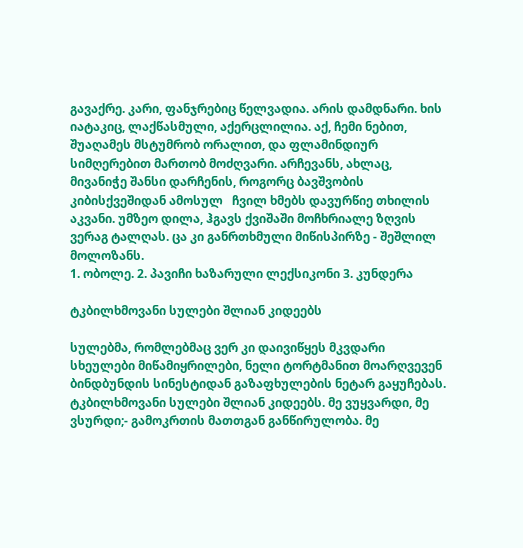გავაქრე. კარი, ფანჯრებიც წელვადია. არის დამდნარი. ხის იატაკიც, ლაქწასმული, აქერცლილია. აქ, ჩემი ნებით, შუაღამეს მსტუმრობ ორალით, და ფლამინდიურ სიმღერებით მართობ მოძღვარი. არჩევანს, ახლაც, მივანიჭე შანსი დარჩენის, როგორც ბავშვობის კიბისქვეშიდან ამოსულ   ჩვილ ხმებს დავურწიე თხილის აკვანი. უმზეო დილა, ჰგავს ქვიშაში მოჩხრიალე ზღვის ვერაგ ტალღას. ცა კი განრთხმული მიწისპირზე - შეშლილ მოლოზანს.
1. ობოლე. 2. პავიჩი ხაზარული ლექსიკონი 3. კუნდერა

ტკბილხმოვანი სულები შლიან კიდეებს

სულებმა, რომლებმაც ვერ კი დაივიწყეს მკვდარი სხეულები მიწამიყრილები, ნელი ტორტმანით მოარღვევენ ბინდბუნდის სინესტიდან გაზაფხულების ნეტარ გაყუჩებას. ტკბილხმოვანი სულები შლიან კიდეებს. მე ვუყვარდი, მე ვსურდი;- გამოკრთის მათთგან განწირულობა. მე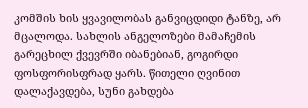კომშის ხის ყვავილობას განვიცდიდი ტანზე, არ მცალოდა. სახლის ანგელოზები მამაჩემის   გარეცხილ ქვევრში იბანებიან, გოგირდი ფოსფორისფრად ყარს. წითელი ღვინით დალაქავდება, სუნი გახდება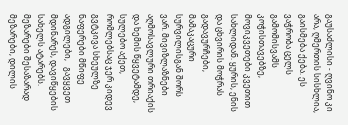გაუსაძლისი - ღვინო კი არა, ღმერთის სისხლია, გაისმება ქება. ეს ვაჭრობა ცელს გამომისვამს კოჭისთავებზე, მოვიკვეთები კვეთით სახლიდან. ყურის, ენის და ცხვირის მოჭრას გადავურჩები, მამაკაცური სურვილისგან შორს ვარ. მივიზლაზნები აღმოსავლური თრიაქის და ხემის წყვეტამდე, სულებო აქეთ, რომლებსაც ჯერ კიდევ გვტკივა სხეულზე ნაფერები მწიფე ადგილები,   გავყვეთ მდინარეს, დავიწყების სახელს ატარებს. მეზარები შესაზარად მეზარები, დილის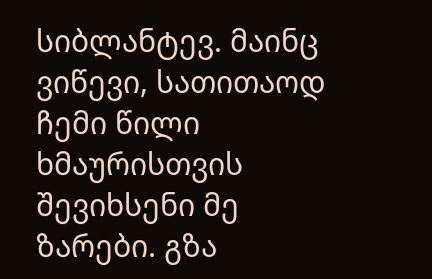სიბლანტევ. მაინც ვიწევი, სათითაოდ ჩემი წილი ხმაურისთვის შევიხსენი მე ზარები. გზა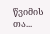წვიმის თა...